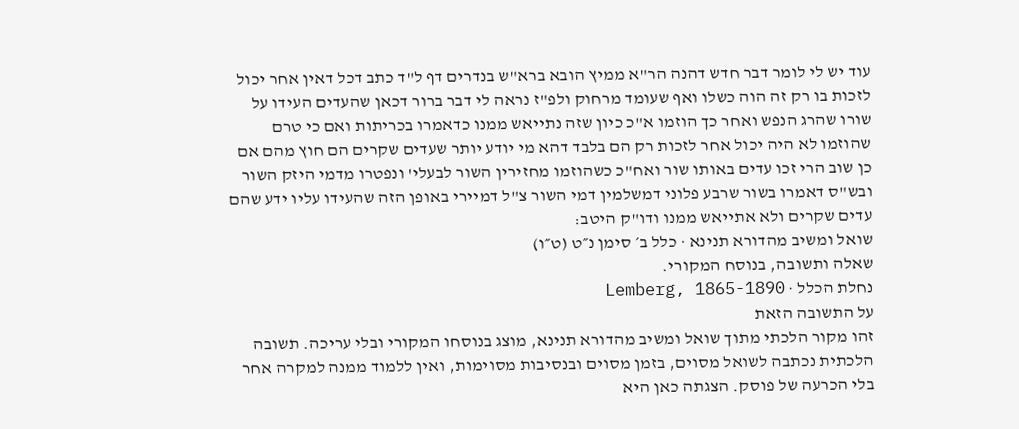עוד יש לי לומר דבר חדש דהנה הר"א ממיץ הובא ברא"ש בנדרים דף ל"ד כתב דכל דאין אחר יכול לזכות בו רק זה הוה כשלו ואף שעומד מרחוק ולפ"ז נראה לי דבר ברור דכאן שהעדים העידו על שורו שהרג הנפש ואחר כך הוזמו א"כ כיון שזה נתייאש ממנו כדאמרו בכריתות ואם כי טרם שהוזמו לא היה יכול אחר לזכות רק הם בלבד דהא מי יודע יותר שעדים שקרים הם חוץ מהם אם כן שוב הרי זכו עדים באותו שור ואח"כ כשהוזמו מחזירין השור לבעלי' ונפטרו מדמי היזק השור ובש"ס דאמרו בשור שרבע פלוני דמשלמין דמי השור צ"ל דמיירי באופן הזה שהעידו עליו ידע שהם עדים שקרים ולא אתייאש ממנו ודו"ק היטב:
שואל ומשיב מהדורא תנינא · כלל ב׳ סימן נ״ט (ט״ו)
שאלה ותשובה, בנוסח המקורי.
נחלת הכלל · Lemberg, 1865-1890
על התשובה הזאת
זהו מקור הלכתי מתוך שואל ומשיב מהדורא תנינא, מוצג בנוסחו המקורי ובלי עריכה. תשובה הלכתית נכתבה לשואל מסוים, בזמן מסוים ובנסיבות מסוימות, ואין ללמוד ממנה למקרה אחר בלי הכרעה של פוסק. הצגתה כאן היא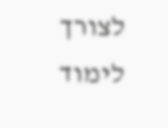לצורך לימוד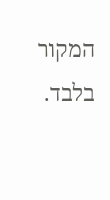המקור בלבד.